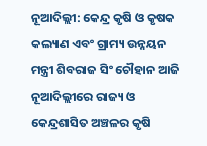ନୂଆଦିଲ୍ଲୀ: କେନ୍ଦ୍ର କୃଷି ଓ କୃଷକ କଲ୍ୟାଣ ଏବଂ ଗ୍ରାମ୍ୟ ଉନ୍ନୟନ ମନ୍ତ୍ରୀ ଶିବରାଜ ସିଂ ଚୌହାନ ଆଜି ନୂଆଦିଲ୍ଲୀରେ ରାଜ୍ୟ ଓ କେନ୍ଦ୍ରଶାସିତ ଅଞ୍ଚଳର କୃଷି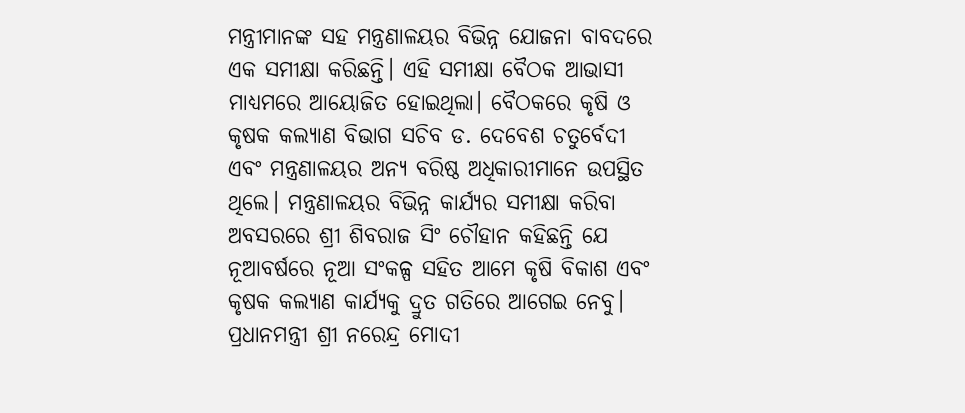ମନ୍ତ୍ରୀମାନଙ୍କ ସହ ମନ୍ତ୍ରଣାଳୟର ବିଭିନ୍ନ ଯୋଜନା ବାବଦରେ ଏକ ସମୀକ୍ଷା କରିଛନ୍ତି। ଏହି ସମୀକ୍ଷା ବୈଠକ ଆଭାସୀ ମାଧ୍ୟମରେ ଆୟୋଜିତ ହୋଇଥିଲା। ବୈଠକରେ କୃଷି ଓ କୃଷକ କଲ୍ୟାଣ ବିଭାଗ ସଚିବ ଡ. ଦେବେଶ ଚତୁର୍ବେଦୀ ଏବଂ ମନ୍ତ୍ରଣାଳୟର ଅନ୍ୟ ବରିଷ୍ଠ ଅଧିକାରୀମାନେ ଉପସ୍ଥିତ ଥିଲେ। ମନ୍ତ୍ରଣାଳୟର ବିଭିନ୍ନ କାର୍ଯ୍ୟର ସମୀକ୍ଷା କରିବା ଅବସରରେ ଶ୍ରୀ ଶିବରାଜ ସିଂ ଚୌହାନ କହିଛନ୍ତି ଯେ ନୂଆବର୍ଷରେ ନୂଆ ସଂକଳ୍ପ ସହିତ ଆମେ କୃଷି ବିକାଶ ଏବଂ କୃଷକ କଲ୍ୟାଣ କାର୍ଯ୍ୟକୁ ଦ୍ରୁତ ଗତିରେ ଆଗେଇ ନେବୁ। ପ୍ରଧାନମନ୍ତ୍ରୀ ଶ୍ରୀ ନରେନ୍ଦ୍ର ମୋଦୀ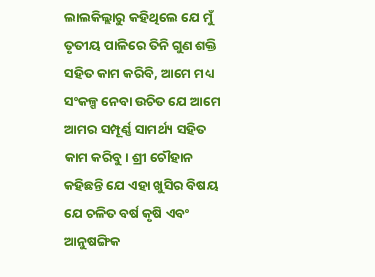ଲାଲକିଲ୍ଲାରୁ କହିଥିଲେ ଯେ ମୁଁ ତୃତୀୟ ପାଳିରେ ତିନି ଗୁଣ ଶକ୍ତି ସହିତ କାମ କରିବି, ଆମେ ମଧ୍ୟ ସଂକଳ୍ପ ନେବା ଉଚିତ ଯେ ଆମେ ଆମର ସମ୍ପୂର୍ଣ୍ଣ ସାମର୍ଥ୍ୟ ସହିତ କାମ କରିବୁ। ଶ୍ରୀ ଚୌହାନ କହିଛନ୍ତି ଯେ ଏହା ଖୁସିର ବିଷୟ ଯେ ଚଳିତ ବର୍ଷ କୃଷି ଏବଂ ଆନୁଷଙ୍ଗିକ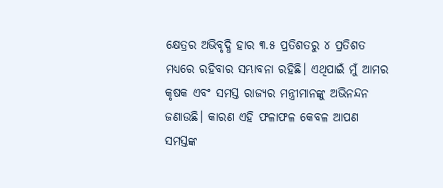କ୍ଷେତ୍ରର ଅଭିବୃଦ୍ଧି ହାର ୩.୫ ପ୍ରତିଶତରୁ ୪ ପ୍ରତିଶତ ମଧ୍ୟରେ ରହିବାର ସମ୍ଭାବନା ରହିଛି। ଏଥିପାଇଁ ମୁଁ ଆମର କୃଷକ ଏବଂ ସମସ୍ତ ରାଜ୍ୟର ମନ୍ତ୍ରୀମାନଙ୍କୁ ଅଭିନନ୍ଦନ ଜଣାଉଛି। କାରଣ ଏହି ଫଳାଫଳ କେବଳ ଆପଣ ସମସ୍ତଙ୍କ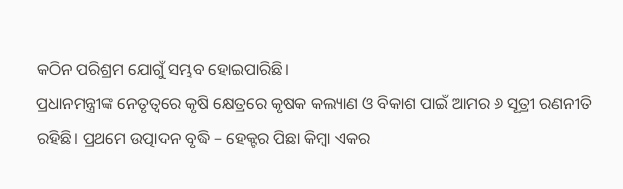କଠିନ ପରିଶ୍ରମ ଯୋଗୁଁ ସମ୍ଭବ ହୋଇପାରିଛି।
ପ୍ରଧାନମନ୍ତ୍ରୀଙ୍କ ନେତୃତ୍ୱରେ କୃଷି କ୍ଷେତ୍ରରେ କୃଷକ କଲ୍ୟାଣ ଓ ବିକାଶ ପାଇଁ ଆମର ୬ ସୂତ୍ରୀ ରଣନୀତି ରହିଛି। ପ୍ରଥମେ ଉତ୍ପାଦନ ବୃଦ୍ଧି – ହେକ୍ଟର ପିଛା କିମ୍ବା ଏକର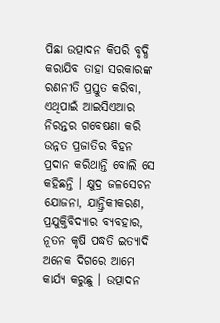ପିଛା ଉତ୍ପାଦନ କିପରି ବୃଦ୍ଧି କରାଯିବ ତାହା ସରକାରଙ୍କ ରଣନୀତି ପ୍ରସ୍ତୁତ କରିବା, ଏଥିପାଇଁ ଆଇସିଏଆର ନିରନ୍ତର ଗବେଷଣା କରି ଉନ୍ନତ ପ୍ରଜାତିର ବିହନ ପ୍ରଦାନ କରିଥାନ୍ତି ବୋଲି ସେ କହିଛନ୍ତି । କ୍ଷୁଦ୍ର ଜଳସେଚନ ଯୋଜନା, ଯାନ୍ତ୍ରିକୀକରଣ, ପ୍ରଯୁକ୍ତିବିଦ୍ୟାର ବ୍ୟବହାର, ନୂତନ କୃଷି ପଦ୍ଧତି ଇତ୍ୟାଦି ଅନେକ ଦିଗରେ ଆମେ କାର୍ଯ୍ୟ କରୁଛୁ । ଉତ୍ପାଦନ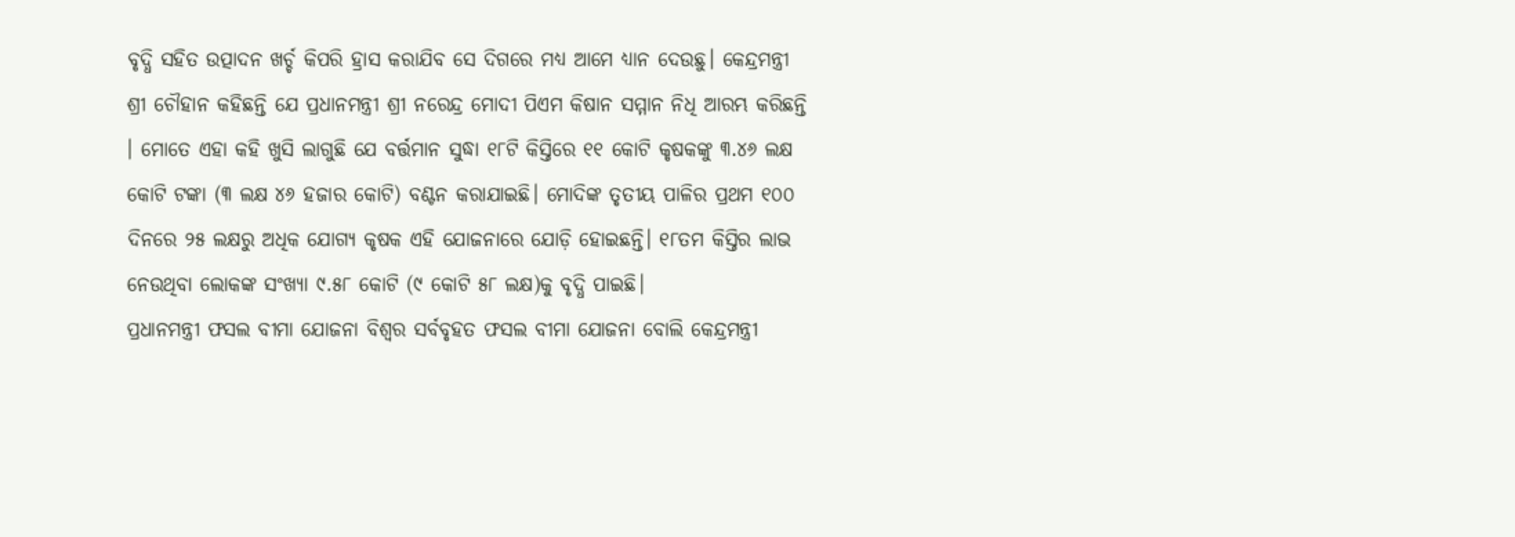ବୃଦ୍ଧି ସହିତ ଉତ୍ପାଦନ ଖର୍ଚ୍ଚ କିପରି ହ୍ରାସ କରାଯିବ ସେ ଦିଗରେ ମଧ୍ୟ ଆମେ ଧ୍ୟାନ ଦେଉଛୁ। କେନ୍ଦ୍ରମନ୍ତ୍ରୀ ଶ୍ରୀ ଚୌହାନ କହିଛନ୍ତି ଯେ ପ୍ରଧାନମନ୍ତ୍ରୀ ଶ୍ରୀ ନରେନ୍ଦ୍ର ମୋଦୀ ପିଏମ କିଷାନ ସମ୍ମାନ ନିଧି ଆରମ୍ଭ କରିଛନ୍ତି । ମୋତେ ଏହା କହି ଖୁସି ଲାଗୁଛି ଯେ ବର୍ତ୍ତମାନ ସୁଦ୍ଧା ୧୮ଟି କିସ୍ତିରେ ୧୧ କୋଟି କୃଷକଙ୍କୁ ୩.୪୬ ଲକ୍ଷ କୋଟି ଟଙ୍କା (୩ ଲକ୍ଷ ୪୬ ହଜାର କୋଟି) ବଣ୍ଟନ କରାଯାଇଛି। ମୋଦିଙ୍କ ତୃତୀୟ ପାଳିର ପ୍ରଥମ ୧୦୦ ଦିନରେ ୨୫ ଲକ୍ଷରୁ ଅଧିକ ଯୋଗ୍ୟ କୃଷକ ଏହି ଯୋଜନାରେ ଯୋଡ଼ି ହୋଇଛନ୍ତି। ୧୮ତମ କିସ୍ତିର ଲାଭ ନେଉଥିବା ଲୋକଙ୍କ ସଂଖ୍ୟା ୯.୫୮ କୋଟି (୯ କୋଟି ୫୮ ଲକ୍ଷ)କୁ ବୃଦ୍ଧି ପାଇଛି।
ପ୍ରଧାନମନ୍ତ୍ରୀ ଫସଲ ବୀମା ଯୋଜନା ବିଶ୍ୱର ସର୍ବବୃହତ ଫସଲ ବୀମା ଯୋଜନା ବୋଲି କେନ୍ଦ୍ରମନ୍ତ୍ରୀ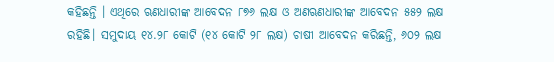କହିଛନ୍ତି । ଏଥିରେ ଋଣଧାରୀଙ୍କ ଆବେଦନ ୮୭୬ ଲକ୍ଷ ଓ ଅଣଋଣଧାରୀଙ୍କ ଆବେଦନ ୫୫୨ ଲକ୍ଷ ରହିଛି। ସମୁଦାୟ ୧୪.୨୮ କୋଟି (୧୪ କୋଟି ୨୮ ଲକ୍ଷ) ଚାଷୀ ଆବେଦନ କରିଛନ୍ତି, ୬୦୨ ଲକ୍ଷ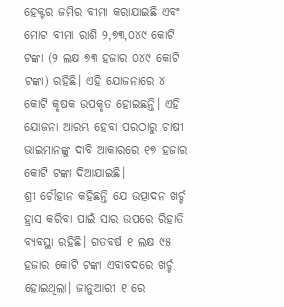ହେକ୍ଟର ଜମିର ବୀମା କରାଯାଇଛି ଏବଂ ମୋଟ ବୀମା ରାଶି ୨,୭୩,୦୪୯ କୋଟି ଟଙ୍କା (୨ ଲକ୍ଷ ୭୩ ହଜାର ୦୪୯ କୋଟି ଟଙ୍କା) ରହିଛି। ଏହି ଯୋଜନାରେ ୪ କୋଟି କୃଷକ ଉପକୃତ ହୋଇଛନ୍ତି। ଏହି ଯୋଜନା ଆରମ୍ଭ ହେବା ପରଠାରୁ ଚାଷୀ ଭାଇମାନଙ୍କୁ ଦାବି ଆକାରରେ ୧୭ ହଜାର କୋଟି ଟଙ୍କା ଦିଆଯାଇଛି।
ଶ୍ରୀ ଚୌହାନ କହିଛନ୍ତି ଯେ ଉତ୍ପାଦନ ଖର୍ଚ୍ଚ ହ୍ରାସ କରିବା ପାଇଁ ସାର ଉପରେ ରିହାତି ବ୍ୟବସ୍ଥା ରହିଛି। ଗତବର୍ଷ ୧ ଲକ୍ଷ ୯୫ ହଜାର କୋଟି ଟଙ୍କା ଏବାବଦରେ ଖର୍ଚ୍ଚ ହୋଇଥିଲା। ଜାନୁଆରୀ ୧ ରେ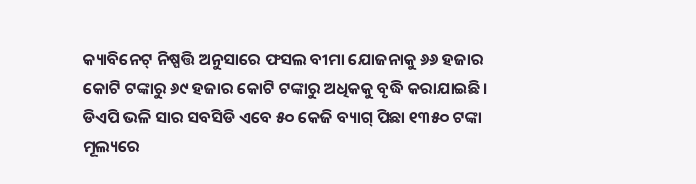କ୍ୟାବିନେଟ୍ ନିଷ୍ପତ୍ତି ଅନୁସାରେ ଫସଲ ବୀମା ଯୋଜନାକୁ ୬୬ ହଜାର କୋଟି ଟଙ୍କାରୁ ୬୯ ହଜାର କୋଟି ଟଙ୍କାରୁ ଅଧିକକୁ ବୃଦ୍ଧି କରାଯାଇଛି। ଡିଏପି ଭଳି ସାର ସବସିଡି ଏବେ ୫୦ କେଜି ବ୍ୟାଗ୍ ପିଛା ୧୩୫୦ ଟଙ୍କା ମୂଲ୍ୟରେ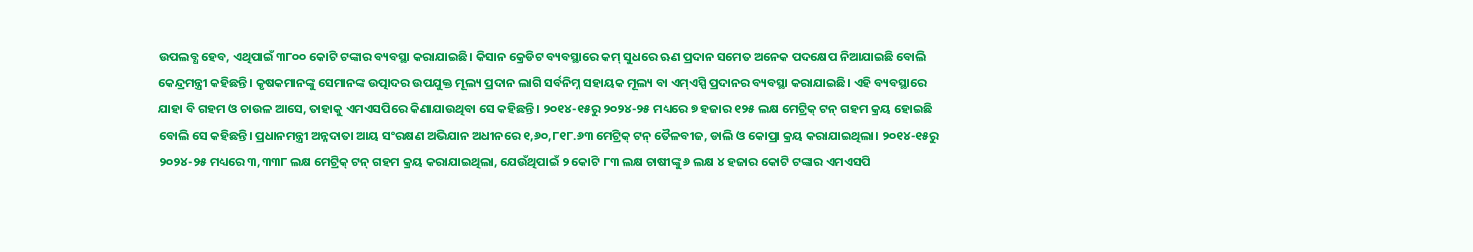ଉପଲବ୍ଧ ହେବ, ଏଥିପାଇଁ ୩୮୦୦ କୋଟି ଟଙ୍କାର ବ୍ୟବସ୍ଥା କରାଯାଇଛି। କିସାନ କ୍ରେଡିଟ ବ୍ୟବସ୍ଥାରେ କମ୍ ସୁଧରେ ଋଣ ପ୍ରଦାନ ସମେତ ଅନେକ ପଦକ୍ଷେପ ନିଆଯାଇଛି ବୋଲି କେନ୍ଦ୍ରମନ୍ତ୍ରୀ କହିଛନ୍ତି। କୃଷକମାନଙ୍କୁ ସେମାନଙ୍କ ଉତ୍ପାଦର ଉପଯୁକ୍ତ ମୂଲ୍ୟ ପ୍ରଦାନ ଲାଗି ସର୍ବନିମ୍ନ ସହାୟକ ମୂଲ୍ୟ ବା ଏମ୍ଏସ୍ପି ପ୍ରଦାନର ବ୍ୟବସ୍ଥା କରାଯାଇଛି। ଏହି ବ୍ୟବସ୍ଥାରେ ଯାହା ବି ଗହମ ଓ ଚାଉଳ ଆସେ, ତାହାକୁ ଏମଏସପିରେ କିଣାଯାଉଥିବା ସେ କହିଛନ୍ତି। ୨୦୧୪-୧୫ରୁ ୨୦୨୪-୨୫ ମଧ୍ୟରେ ୭ ହଜାର ୧୨୫ ଲକ୍ଷ ମେଟ୍ରିକ୍ ଟନ୍ ଗହମ କ୍ରୟ ହୋଇଛି ବୋଲି ସେ କହିଛନ୍ତି। ପ୍ରଧାନମନ୍ତ୍ରୀ ଅନ୍ନଦାତା ଆୟ ସଂରକ୍ଷଣ ଅଭିଯାନ ଅଧୀନରେ ୧,୬୦,୮୧୮.୬୩ ମେଟ୍ରିକ୍ ଟନ୍ ତୈଳବୀଜ, ଡାଲି ଓ କୋପ୍ରା କ୍ରୟ କରାଯାଇଥିଲା। ୨୦୧୪-୧୫ରୁ ୨୦୨୪-୨୫ ମଧ୍ୟରେ ୩,୩୩୮ ଲକ୍ଷ ମେଟ୍ରିକ୍ ଟନ୍ ଗହମ କ୍ରୟ କରାଯାଇଥିଲା, ଯେଉଁଥିପାଇଁ ୨ କୋଟି ୮୩ ଲକ୍ଷ ଚାଷୀଙ୍କୁ ୬ ଲକ୍ଷ ୪ ହଜାର କୋଟି ଟଙ୍କାର ଏମଏସପି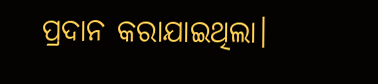ପ୍ରଦାନ କରାଯାଇଥିଲା।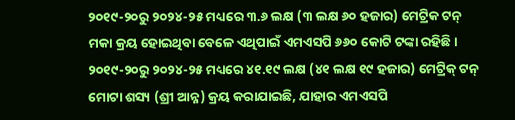୨୦୧୯-୨୦ରୁ ୨୦୨୪-୨୫ ମଧ୍ୟରେ ୩.୬ ଲକ୍ଷ (୩ ଲକ୍ଷ ୬୦ ହଜାର) ମେଟ୍ରିକ ଟନ୍ ମକା କ୍ରୟ ହୋଇଥିବା ବେଳେ ଏଥିପାଇଁ ଏମଏସପି ୬୬୦ କୋଟି ଟଙ୍କା ରହିଛି। ୨୦୧୯-୨୦ରୁ ୨୦୨୪-୨୫ ମଧ୍ୟରେ ୪୧.୧୯ ଲକ୍ଷ (୪୧ ଲକ୍ଷ ୧୯ ହଜାର) ମେଟ୍ରିକ୍ ଟନ୍ ମୋଟା ଶସ୍ୟ (ଶ୍ରୀ ଆନ୍ନ) କ୍ରୟ କରାଯାଇଛି, ଯାହାର ଏମଏସପି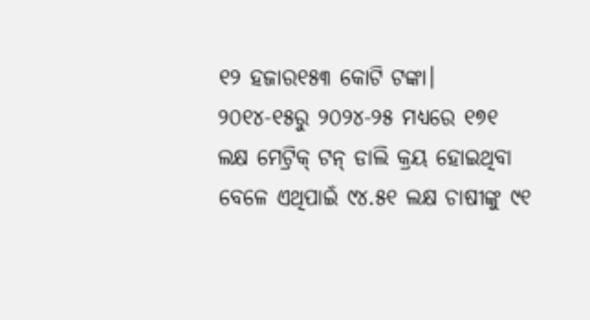୧୨ ହଜାର୧୫୩ କୋଟି ଟଙ୍କା। ୨୦୧୪-୧୫ରୁ ୨୦୨୪-୨୫ ମଧ୍ୟରେ ୧୭୧ ଲକ୍ଷ ମେଟ୍ରିକ୍ ଟନ୍ ଡାଲି କ୍ରୟ ହୋଇଥିବା ବେଳେ ଏଥିପାଇଁ ୯୪.୫୧ ଲକ୍ଷ ଚାଷୀଙ୍କୁ ୯୧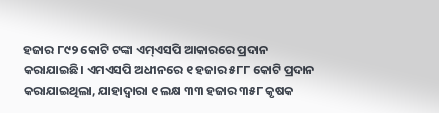ହଜାର ୮୯୨ କୋଟି ଟଙ୍କା ଏମ୍ଏସପି ଆକାରରେ ପ୍ରଦାନ କରାଯାଇଛି। ଏମଏସପି ଅଧୀନରେ ୧ ହଜାର ୫୮୮ କୋଟି ପ୍ରଦାନ କରାଯାଇଥିଲା, ଯାହାଦ୍ୱାରା ୧ ଲକ୍ଷ ୩୩ ହଜାର ୩୫୮ କୃଷକ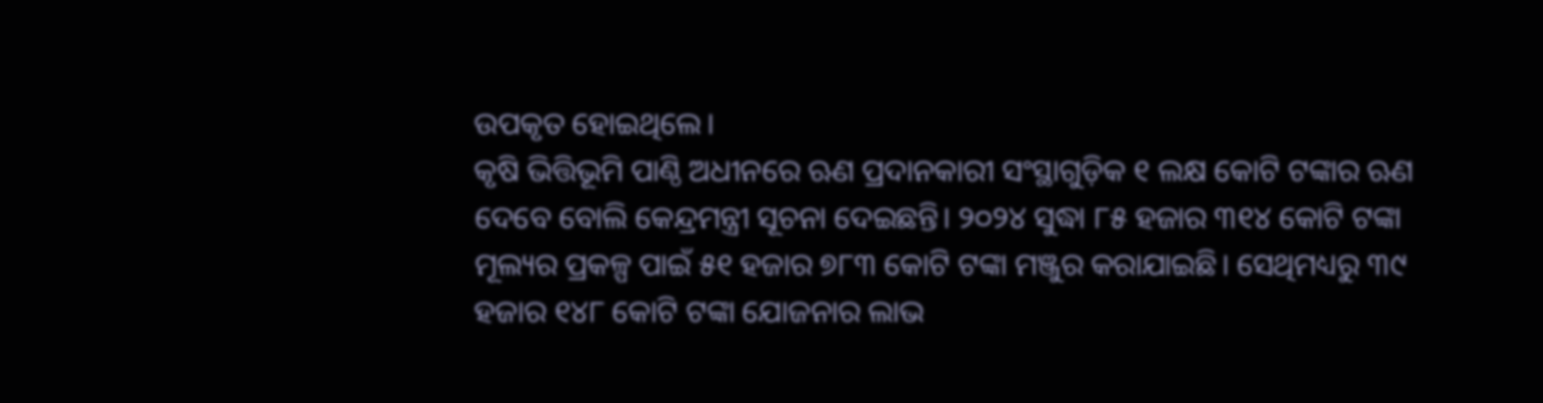ଉପକୃତ ହୋଇଥିଲେ।
କୃଷି ଭିତ୍ତିଭୂମି ପାଣ୍ଠି ଅଧୀନରେ ଋଣ ପ୍ରଦାନକାରୀ ସଂସ୍ଥାଗୁଡ଼ିକ ୧ ଲକ୍ଷ କୋଟି ଟଙ୍କାର ଋଣ ଦେବେ ବୋଲି କେନ୍ଦ୍ରମନ୍ତ୍ରୀ ସୂଚନା ଦେଇଛନ୍ତି। ୨୦୨୪ ସୁଦ୍ଧା ୮୫ ହଜାର ୩୧୪ କୋଟି ଟଙ୍କା ମୂଲ୍ୟର ପ୍ରକଳ୍ପ ପାଇଁ ୫୧ ହଜାର ୭୮୩ କୋଟି ଟଙ୍କା ମଞ୍ଜୁର କରାଯାଇଛି। ସେଥିମଧ୍ୟରୁ ୩୯ ହଜାର ୧୪୮ କୋଟି ଟଙ୍କା ଯୋଜନାର ଲାଭ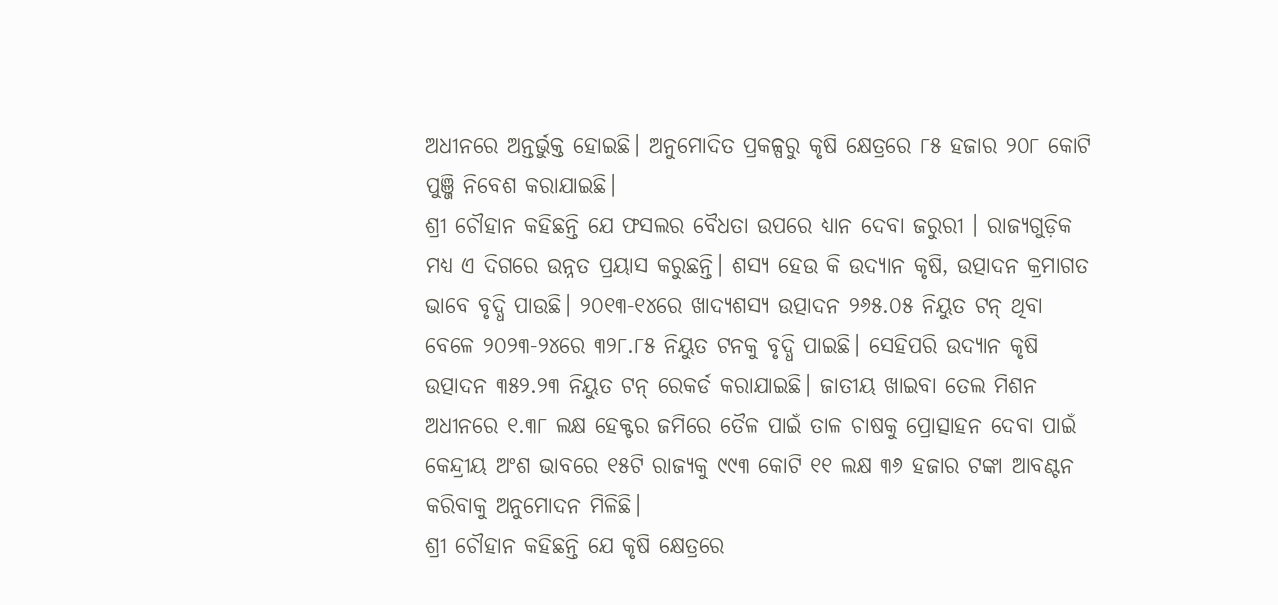ଅଧୀନରେ ଅନ୍ତର୍ଭୁକ୍ତ ହୋଇଛି। ଅନୁମୋଦିତ ପ୍ରକଳ୍ପରୁ କୃଷି କ୍ଷେତ୍ରରେ ୮୫ ହଜାର ୨୦୮ କୋଟି ପୁଞ୍ଜି ନିବେଶ କରାଯାଇଛି।
ଶ୍ରୀ ଚୌହାନ କହିଛନ୍ତି ଯେ ଫସଲର ବୈଧତା ଉପରେ ଧ୍ୟାନ ଦେବା ଜରୁରୀ । ରାଜ୍ୟଗୁଡ଼ିକ ମଧ୍ୟ ଏ ଦିଗରେ ଉନ୍ନତ ପ୍ରୟାସ କରୁଛନ୍ତି। ଶସ୍ୟ ହେଉ କି ଉଦ୍ୟାନ କୃଷି, ଉତ୍ପାଦନ କ୍ରମାଗତ ଭାବେ ବୃଦ୍ଧି ପାଉଛି। ୨୦୧୩-୧୪ରେ ଖାଦ୍ୟଶସ୍ୟ ଉତ୍ପାଦନ ୨୬୫.୦୫ ନିୟୁତ ଟନ୍ ଥିବା ବେଳେ ୨୦୨୩-୨୪ରେ ୩୨୮.୮୫ ନିୟୁତ ଟନକୁ ବୃଦ୍ଧି ପାଇଛି। ସେହିପରି ଉଦ୍ୟାନ କୃଷି ଉତ୍ପାଦନ ୩୫୨.୨୩ ନିୟୁତ ଟନ୍ ରେକର୍ଡ କରାଯାଇଛି। ଜାତୀୟ ଖାଇବା ତେଲ ମିଶନ ଅଧୀନରେ ୧.୩୮ ଲକ୍ଷ ହେକ୍ଟର ଜମିରେ ତୈଳ ପାଇଁ ତାଳ ଚାଷକୁ ପ୍ରୋତ୍ସାହନ ଦେବା ପାଇଁ କେନ୍ଦ୍ରୀୟ ଅଂଶ ଭାବରେ ୧୫ଟି ରାଜ୍ୟକୁ ୯୯୩ କୋଟି ୧୧ ଲକ୍ଷ ୩୬ ହଜାର ଟଙ୍କା ଆବଣ୍ଟନ କରିବାକୁ ଅନୁମୋଦନ ମିଳିଛି।
ଶ୍ରୀ ଚୌହାନ କହିଛନ୍ତି ଯେ କୃଷି କ୍ଷେତ୍ରରେ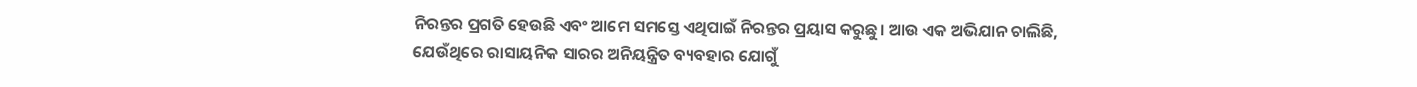ନିରନ୍ତର ପ୍ରଗତି ହେଉଛି ଏବଂ ଆମେ ସମସ୍ତେ ଏଥିପାଇଁ ନିରନ୍ତର ପ୍ରୟାସ କରୁଛୁ। ଆଉ ଏକ ଅଭିଯାନ ଚାଲିଛି, ଯେଉଁଥିରେ ରାସାୟନିକ ସାରର ଅନିୟନ୍ତ୍ରିତ ବ୍ୟବହାର ଯୋଗୁଁ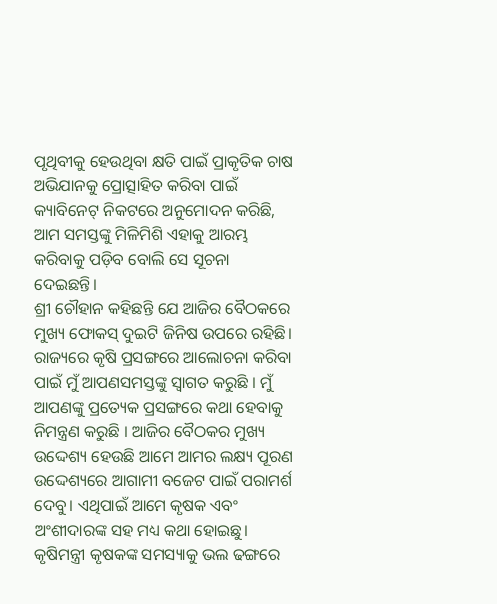ପୃଥିବୀକୁ ହେଉଥିବା କ୍ଷତି ପାଇଁ ପ୍ରାକୃତିକ ଚାଷ ଅଭିଯାନକୁ ପ୍ରୋତ୍ସାହିତ କରିବା ପାଇଁ କ୍ୟାବିନେଟ୍ ନିକଟରେ ଅନୁମୋଦନ କରିଛି, ଆମ ସମସ୍ତଙ୍କୁ ମିଳିମିଶି ଏହାକୁ ଆରମ୍ଭ କରିବାକୁ ପଡ଼ିବ ବୋଲି ସେ ସୂଚନା ଦେଇଛନ୍ତି।
ଶ୍ରୀ ଚୌହାନ କହିଛନ୍ତି ଯେ ଆଜିର ବୈଠକରେ ମୁଖ୍ୟ ଫୋକସ୍ ଦୁଇଟି ଜିନିଷ ଉପରେ ରହିଛି। ରାଜ୍ୟରେ କୃଷି ପ୍ରସଙ୍ଗରେ ଆଲୋଚନା କରିବା ପାଇଁ ମୁଁ ଆପଣସମସ୍ତଙ୍କୁ ସ୍ୱାଗତ କରୁଛି । ମୁଁ ଆପଣଙ୍କୁ ପ୍ରତ୍ୟେକ ପ୍ରସଙ୍ଗରେ କଥା ହେବାକୁ ନିମନ୍ତ୍ରଣ କରୁଛି । ଆଜିର ବୈଠକର ମୁଖ୍ୟ ଉଦ୍ଦେଶ୍ୟ ହେଉଛି ଆମେ ଆମର ଲକ୍ଷ୍ୟ ପୂରଣ ଉଦ୍ଦେଶ୍ୟରେ ଆଗାମୀ ବଜେଟ ପାଇଁ ପରାମର୍ଶ ଦେବୁ। ଏଥିପାଇଁ ଆମେ କୃଷକ ଏବଂ ଅଂଶୀଦାରଙ୍କ ସହ ମଧ୍ୟ କଥା ହୋଇଛୁ। କୃଷିମନ୍ତ୍ରୀ କୃଷକଙ୍କ ସମସ୍ୟାକୁ ଭଲ ଢଙ୍ଗରେ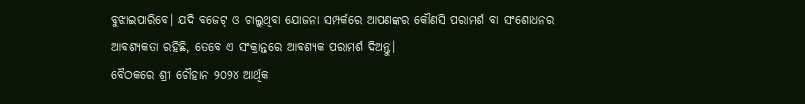ବୁଝାଇପାରିବେ। ଯଦି ବଜେଟ୍ ଓ ଚାଲୁଥିବା ଯୋଜନା ସମ୍ପର୍କରେ ଆପଣଙ୍କର କୌଣସି ପରାମର୍ଶ ବା ସଂଶୋଧନର ଆବଶ୍ୟକତା ରହିଛି, ତେବେ ଏ ସଂକ୍ରାନ୍ତରେ ଆବଶ୍ୟକ ପରାମର୍ଶ ଦିଅନ୍ତୁ।
ବୈଠକରେ ଶ୍ରୀ ଚୌହାନ ୨୦୨୪ ଆର୍ଥିକ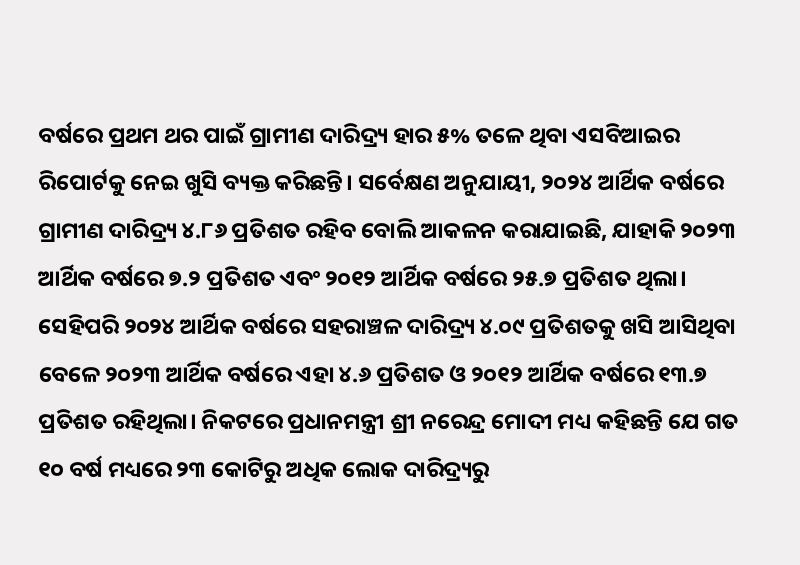ବର୍ଷରେ ପ୍ରଥମ ଥର ପାଇଁ ଗ୍ରାମୀଣ ଦାରିଦ୍ର୍ୟ ହାର ୫% ତଳେ ଥିବା ଏସବିଆଇର ରିପୋର୍ଟକୁ ନେଇ ଖୁସି ବ୍ୟକ୍ତ କରିଛନ୍ତି। ସର୍ବେକ୍ଷଣ ଅନୁଯାୟୀ, ୨୦୨୪ ଆର୍ଥିକ ବର୍ଷରେ ଗ୍ରାମୀଣ ଦାରିଦ୍ର୍ୟ ୪.୮୬ ପ୍ରତିଶତ ରହିବ ବୋଲି ଆକଳନ କରାଯାଇଛି, ଯାହାକି ୨୦୨୩ ଆର୍ଥିକ ବର୍ଷରେ ୭.୨ ପ୍ରତିଶତ ଏବଂ ୨୦୧୨ ଆର୍ଥିକ ବର୍ଷରେ ୨୫.୭ ପ୍ରତିଶତ ଥିଲା। ସେହିପରି ୨୦୨୪ ଆର୍ଥିକ ବର୍ଷରେ ସହରାଞ୍ଚଳ ଦାରିଦ୍ର୍ୟ ୪.୦୯ ପ୍ରତିଶତକୁ ଖସି ଆସିଥିବା ବେଳେ ୨୦୨୩ ଆର୍ଥିକ ବର୍ଷରେ ଏହା ୪.୬ ପ୍ରତିଶତ ଓ ୨୦୧୨ ଆର୍ଥିକ ବର୍ଷରେ ୧୩.୭ ପ୍ରତିଶତ ରହିଥିଲା। ନିକଟରେ ପ୍ରଧାନମନ୍ତ୍ରୀ ଶ୍ରୀ ନରେନ୍ଦ୍ର ମୋଦୀ ମଧ୍ୟ କହିଛନ୍ତି ଯେ ଗତ ୧୦ ବର୍ଷ ମଧ୍ୟରେ ୨୩ କୋଟିରୁ ଅଧିକ ଲୋକ ଦାରିଦ୍ର୍ୟରୁ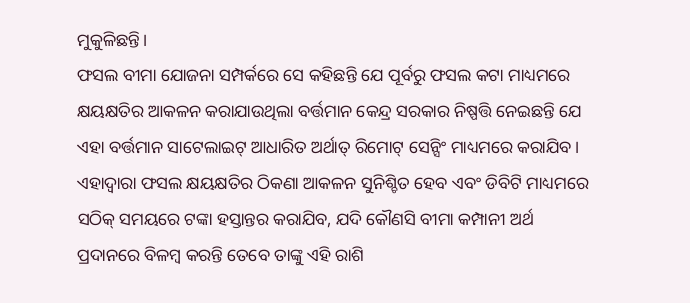ମୁକୁଳିଛନ୍ତି।
ଫସଲ ବୀମା ଯୋଜନା ସମ୍ପର୍କରେ ସେ କହିଛନ୍ତି ଯେ ପୂର୍ବରୁ ଫସଲ କଟା ମାଧ୍ୟମରେ କ୍ଷୟକ୍ଷତିର ଆକଳନ କରାଯାଉଥିଲା ବର୍ତ୍ତମାନ କେନ୍ଦ୍ର ସରକାର ନିଷ୍ପତ୍ତି ନେଇଛନ୍ତି ଯେ ଏହା ବର୍ତ୍ତମାନ ସାଟେଲାଇଟ୍ ଆଧାରିତ ଅର୍ଥାତ୍ ରିମୋଟ୍ ସେନ୍ସିଂ ମାଧ୍ୟମରେ କରାଯିବ। ଏହାଦ୍ୱାରା ଫସଲ କ୍ଷୟକ୍ଷତିର ଠିକଣା ଆକଳନ ସୁନିଶ୍ଚିତ ହେବ ଏବଂ ଡିବିଟି ମାଧ୍ୟମରେ ସଠିକ୍ ସମୟରେ ଟଙ୍କା ହସ୍ତାନ୍ତର କରାଯିବ, ଯଦି କୌଣସି ବୀମା କମ୍ପାନୀ ଅର୍ଥ ପ୍ରଦାନରେ ବିଳମ୍ବ କରନ୍ତି ତେବେ ତାଙ୍କୁ ଏହି ରାଶି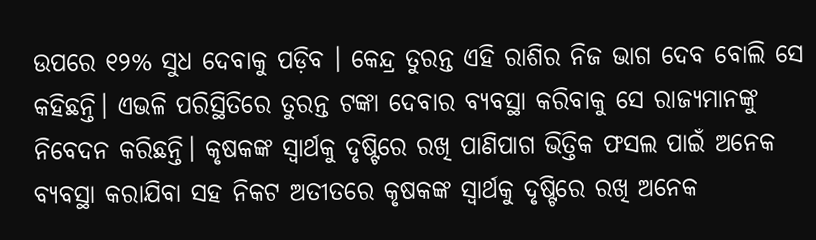ଉପରେ ୧୨% ସୁଧ ଦେବାକୁ ପଡ଼ିବ । କେନ୍ଦ୍ର ତୁରନ୍ତ ଏହି ରାଶିର ନିଜ ଭାଗ ଦେବ ବୋଲି ସେ କହିଛନ୍ତି। ଏଭଳି ପରିସ୍ଥିତିରେ ତୁରନ୍ତ ଟଙ୍କା ଦେବାର ବ୍ୟବସ୍ଥା କରିବାକୁ ସେ ରାଜ୍ୟମାନଙ୍କୁ ନିବେଦନ କରିଛନ୍ତି। କୃଷକଙ୍କ ସ୍ୱାର୍ଥକୁ ଦୃଷ୍ଟିରେ ରଖି ପାଣିପାଗ ଭିତ୍ତିକ ଫସଲ ପାଇଁ ଅନେକ ବ୍ୟବସ୍ଥା କରାଯିବା ସହ ନିକଟ ଅତୀତରେ କୃଷକଙ୍କ ସ୍ୱାର୍ଥକୁ ଦୃଷ୍ଟିରେ ରଖି ଅନେକ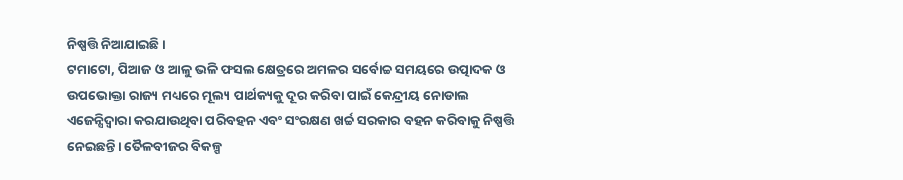ନିଷ୍ପତ୍ତି ନିଆଯାଇଛି ।
ଟମାଟୋ, ପିଆଜ ଓ ଆଳୁ ଭଳି ଫସଲ କ୍ଷେତ୍ରରେ ଅମଳର ସର୍ବୋଚ୍ଚ ସମୟରେ ଉତ୍ପାଦକ ଓ ଉପଭୋକ୍ତା ରାଜ୍ୟ ମଧ୍ୟରେ ମୂଲ୍ୟ ପାର୍ଥକ୍ୟକୁ ଦୂର କରିବା ପାଇଁ କେନ୍ଦ୍ରୀୟ ନୋଡାଲ ଏଜେନ୍ସିଦ୍ୱାରା କରଯାଉଥିବା ପରିବହନ ଏବଂ ସଂରକ୍ଷଣ ଖର୍ଚ୍ଚ ସରକାର ବହନ କରିବାକୁ ନିଷ୍ପତ୍ତି ନେଇଛନ୍ତି। ତୈଳବୀଜର ବିକଳ୍ପ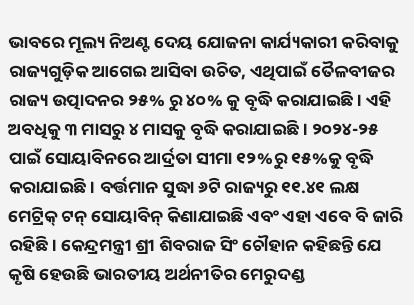ଭାବରେ ମୂଲ୍ୟ ନିଅଣ୍ଟ ଦେୟ ଯୋଜନା କାର୍ଯ୍ୟକାରୀ କରିବାକୁ ରାଜ୍ୟଗୁଡ଼ିକ ଆଗେଇ ଆସିବା ଉଚିତ, ଏଥିପାଇଁ ତୈଳବୀଜର ରାଜ୍ୟ ଉତ୍ପାଦନର ୨୫% ରୁ ୪୦% କୁ ବୃଦ୍ଧି କରାଯାଇଛି । ଏହି ଅବଧିକୁ ୩ ମାସରୁ ୪ ମାସକୁ ବୃଦ୍ଧି କରାଯାଇଛି। ୨୦୨୪-୨୫ ପାଇଁ ସୋୟାବିନରେ ଆର୍ଦ୍ରତା ସୀମା ୧୨%ରୁ ୧୫%କୁ ବୃଦ୍ଧି କରାଯାଇଛି। ବର୍ତ୍ତମାନ ସୁଦ୍ଧା ୬ଟି ରାଜ୍ୟରୁ ୧୧.୪୧ ଲକ୍ଷ ମେଟ୍ରିକ୍ ଟନ୍ ସୋୟାବିନ୍ କିଣାଯାଇଛି ଏବଂ ଏହା ଏବେ ବି ଜାରି ରହିଛି। କେନ୍ଦ୍ରମନ୍ତ୍ରୀ ଶ୍ରୀ ଶିବରାଜ ସିଂ ଚୌହାନ କହିଛନ୍ତି ଯେ କୃଷି ହେଉଛି ଭାରତୀୟ ଅର୍ଥନୀତିର ମେରୁଦଣ୍ଡ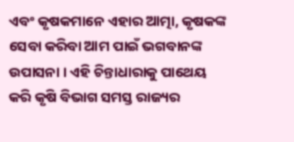ଏବଂ କୃଷକମାନେ ଏହାର ଆତ୍ମା, କୃଷକଙ୍କ ସେବା କରିବା ଆମ ପାଇଁ ଭଗବାନଙ୍କ ଉପାସନା । ଏହି ଚିନ୍ତାଧାରାକୁ ପାଥେୟ କରି କୃଷି ବିଭାଗ ସମସ୍ତ ରାଜ୍ୟର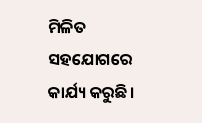ମିଳିତ ସହଯୋଗରେ କାର୍ଯ୍ୟ କରୁଛି।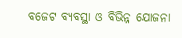ବଜେଟ ବ୍ୟବସ୍ଥା ଓ ବିଭିନ୍ନ ଯୋଜନା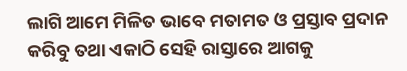ଲାଗି ଆମେ ମିଳିତ ଭାବେ ମତାମତ ଓ ପ୍ରସ୍ତାବ ପ୍ରଦାନ କରିବୁ ତଥା ଏକାଠି ସେହି ରାସ୍ତାରେ ଆଗକୁ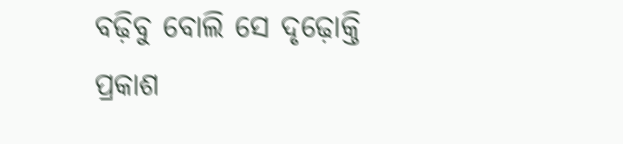ବଢ଼ିବୁ ବୋଲି ସେ ଦୃଢ଼ୋକ୍ତି ପ୍ରକାଶ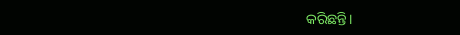କରିଛନ୍ତି।